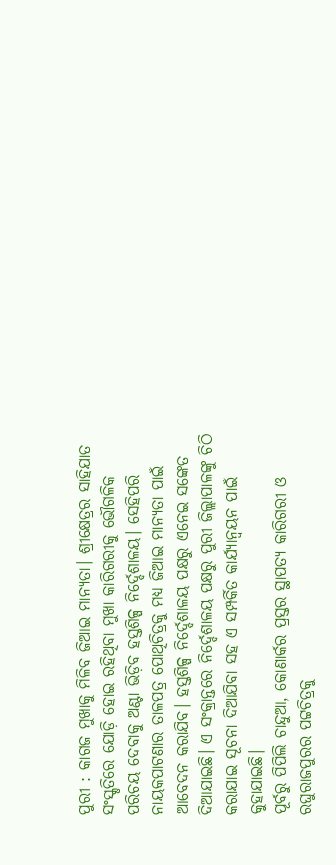ପୁରୀ : କାଗଜ ମୁଖାକୁ ମିଳିବ ଜିଆଇ ମାନ୍ୟତା। ଶ୍ରୀକ୍ଷେତ୍ରର ସାହିଯାତ ସଂସ୍କୃତିରେ ଯୋଡ଼ି ହୋଇ ରହିଥିବା ମୁଖା କାରିଗରୀକୁ ଭୌଗଳିକ ପରିଚୟ ଦେବାକୁ ଅଣ୍ଟା ଭିଡ଼ିବ ହସ୍ତଶିଳ୍ପ ନିର୍ଦ୍ଦେଶାଳୟ। ସେହିପରି ନାୟକପାଟଣାର ତାଳପତ୍ର ପୋଥିଚିତ୍ରକୁ ମଧ୍ୟ ଜିଆଇ ମାନ୍ୟତା ପାଇଁ ଆବେଦନ କରାଯିବ। ହସ୍ତଶିଳ୍ପ ନିର୍ଦ୍ଦେଶାଳୟ ପକ୍ଷରୁ ଏନେଇ ସଙ୍କେତ ଦିଆଯାଇଛି। ଏ ସଂକ୍ରାନ୍ତରେ ନିର୍ଦ୍ଦେଶାଳୟ ପକ୍ଷରୁ ପୁରୀ ଜିଲ୍ଲାପାଳଙ୍କୁ ଚିଠି କରାଯାଇ ସୂଚନା ଦିଆଯିବା ସହ ଏ ସମ୍ପର୍କିତ କାର୍ଯ୍ୟାନ୍ବୟନ ପାଇଁ କୁହାଯାଇଛି।
ପୂର୍ବରୁ ପିପିଲି ଚାନ୍ଦୁଆ, କୋଣାର୍କର ପ୍ରସ୍ତର ସ୍ଥାପତ୍ୟ କାରିଗରୀ ଓ ରଘୁରାଜପୁରର ପଟ୍ଟଚିତ୍ରକୁ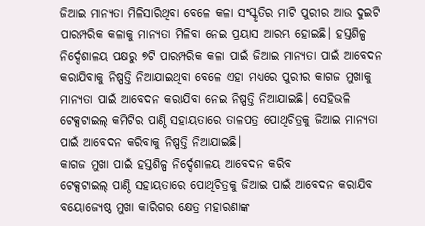ଜିଆଇ ମାନ୍ୟତା ମିଳିସାରିଥିବା ବେଳେ କଳା ସଂସ୍କୃତିର ମାଟି ପୁରୀର ଆଉ ଦୁଇଟି ପାରମ୍ପରିକ କଳାକୁ ମାନ୍ୟତା ମିଳିବା ନେଇ ପ୍ରୟାସ ଆରମ୍ଭ ହୋଇଛି। ହସ୍ତଶିଳ୍ପ ନିର୍ଦ୍ଦେଶାଳୟ ପକ୍ଷରୁ ୭ଟି ପାରମ୍ପରିକ କଳା ପାଇଁ ଜିଆଇ ମାନ୍ୟତା ପାଇଁ ଆବେଦନ କରାଯିବାକୁ ନିଷ୍ପତ୍ତି ନିଆଯାଇଥିବା ବେଳେ ଏହା ମଧ୍ୟରେ ପୁରୀର କାଗଜ ମୁଖାକୁ ମାନ୍ୟତା ପାଇଁ ଆବେଦନ କରାଯିବା ନେଇ ନିଷ୍ପତ୍ତି ନିଆଯାଇଛି। ସେହିଭଳି ଟେକ୍ସଟାଇଲ୍ କମିଟିର ପାଣ୍ଠି ସହାୟତାରେ ତାଳପତ୍ର ପୋଥିଚିତ୍ରକୁ ଜିଆଇ ମାନ୍ୟତା ପାଇଁ ଆବେଦନ କରିବାକୁ ନିଷ୍ପତ୍ତି ନିଆଯାଇଛି।
କାଗଜ ମୁଖା ପାଇଁ ହସ୍ତଶିଳ୍ପ ନିର୍ଦ୍ଦେଶାଳୟ ଆବେଦନ କରିବ
ଟେକ୍ସଟାଇଲ୍ ପାଣ୍ଠି ସହାୟତାରେ ପୋଥିଚିତ୍ରକୁ ଜିଆଇ ପାଇଁ ଆବେଦନ କରାଯିବ
ବୟୋଜ୍ୟେଷ୍ଠ ମୁଖା କାରିଗର କ୍ଷେତ୍ର ମହାରଣାଙ୍କ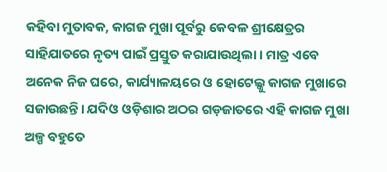କହିବା ମୁତାବକ, କାଗଜ ମୁଖା ପୂର୍ବରୁ କେବଳ ଶ୍ରୀକ୍ଷେତ୍ରର ସାହିଯାତରେ ନୃତ୍ୟ ପାଇଁ ପ୍ରସ୍ତୁତ କରାଯାଉଥିଲା। ମାତ୍ର ଏବେ ଅନେକ ନିଜ ଘରେ, କାର୍ଯ୍ୟାଳୟରେ ଓ ହୋଟେଲ୍କୁ କାଗଜ ମୁଖାରେ ସଜାଉଛନ୍ତି। ଯଦିଓ ଓଡ଼ିଶାର ଅଠର ଗଡ଼ଜାତରେ ଏହି କାଗଜ ମୁଖା ଅଳ୍ପ ବହୁତେ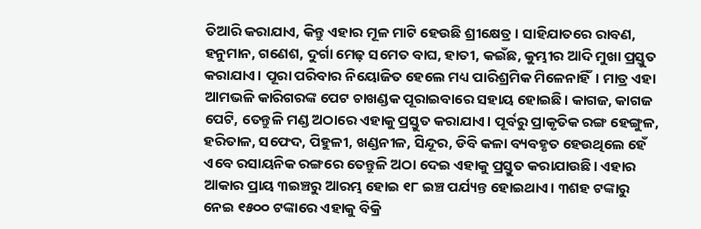ତିଆରି କରାଯାଏ, କିନ୍ତୁ ଏହାର ମୂଳ ମାଟି ହେଉଛି ଶ୍ରୀକ୍ଷେତ୍ର। ସାହିଯାତରେ ରାବଣ, ହନୁମାନ, ଗଣେଶ, ଦୁର୍ଗା ମେଢ଼ ସମେତ ବାଘ, ହାତୀ, କଇଁଛ, କୁମ୍ଭୀର ଆଦି ମୁଖା ପ୍ରସ୍ତୁତ କରାଯାଏ। ପୂରା ପରିବାର ନିୟୋଜିତ ହେଲେ ମଧ୍ୟ ପାରିଶ୍ରମିକ ମିଳେନାହିଁ। ମାତ୍ର ଏହା ଆମଭଳି କାରିଗରଙ୍କ ପେଟ ଚାଖଣ୍ଡକ ପୂରାଇବାରେ ସହାୟ ହୋଇଛି। କାଗଜ, କାଗଜ ପେଟି, ତେନ୍ତୁଳି ମଣ୍ଡ ଅଠାରେ ଏହାକୁ ପ୍ରସ୍ତୁତ କରାଯାଏ। ପୂର୍ବରୁ ପ୍ରାକୃତିକ ରଙ୍ଗ ହେଙ୍ଗୁଳ, ହରିତାଳ, ସଫେଦ, ପିହୁଳୀ, ଖଣ୍ଡନୀଳ, ସିନ୍ଦୂର, ଡିବି କଳା ବ୍ୟବହୃତ ହେଉଥିଲେ ହେଁ ଏବେ ରସାୟନିକ ରଙ୍ଗରେ ତେନ୍ତୁଳି ଅଠା ଦେଇ ଏହାକୁ ପ୍ରସ୍ତୁତ କରାଯାଉଛି। ଏହାର ଆକାର ପ୍ରାୟ ୩ଇଞ୍ଚରୁ ଆରମ୍ଭ ହୋଇ ୧୮ ଇଞ୍ଚ ପର୍ଯ୍ୟନ୍ତ ହୋଇଥାଏ। ୩ଶହ ଟଙ୍କାରୁ ନେଇ ୧୫୦୦ ଟଙ୍କାରେ ଏହାକୁ ବିକ୍ରି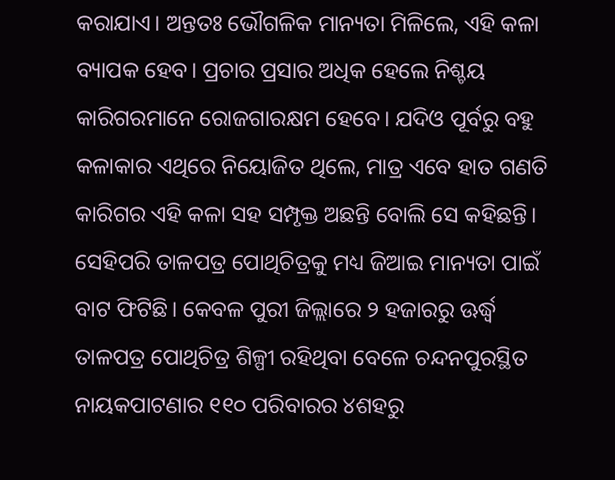କରାଯାଏ। ଅନ୍ତତଃ ଭୌଗଳିକ ମାନ୍ୟତା ମିଳିଲେ, ଏହି କଳା ବ୍ୟାପକ ହେବ। ପ୍ରଚାର ପ୍ରସାର ଅଧିକ ହେଲେ ନିଶ୍ଚୟ କାରିଗରମାନେ ରୋଜଗାରକ୍ଷମ ହେବେ। ଯଦିଓ ପୂର୍ବରୁ ବହୁ କଳାକାର ଏଥିରେ ନିୟୋଜିତ ଥିଲେ, ମାତ୍ର ଏବେ ହାତ ଗଣତି କାରିଗର ଏହି କଳା ସହ ସମ୍ପୃକ୍ତ ଅଛନ୍ତି ବୋଲି ସେ କହିଛନ୍ତି।
ସେହିପରି ତାଳପତ୍ର ପୋଥିଚିତ୍ରକୁ ମଧ୍ୟ ଜିଆଇ ମାନ୍ୟତା ପାଇଁ ବାଟ ଫିଟିଛି। କେବଳ ପୁରୀ ଜିଲ୍ଲାରେ ୨ ହଜାରରୁ ଊର୍ଦ୍ଧ୍ବ ତାଳପତ୍ର ପୋଥିଚିତ୍ର ଶିଳ୍ପୀ ରହିଥିବା ବେଳେ ଚନ୍ଦନପୁରସ୍ଥିତ ନାୟକପାଟଣାର ୧୧୦ ପରିବାରର ୪ଶହରୁ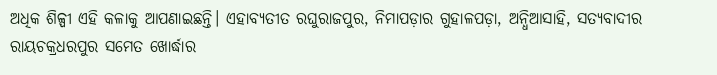ଅଧିକ ଶିଳ୍ପୀ ଏହି କଳାକୁ ଆପଣାଇଛନ୍ତି। ଏହାବ୍ୟତୀତ ରଘୁରାଜପୁର, ନିମାପଡ଼ାର ଗୁହାଳପଡ଼ା, ଅନ୍ଧିଆସାହି, ସତ୍ୟବାଦୀର ରାୟଚକ୍ରଧରପୁର ସମେତ ଖୋର୍ଦ୍ଧାର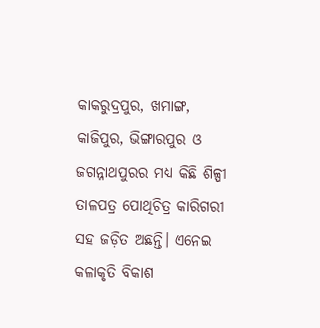କାକରୁଦ୍ରପୁର, ଖମାଙ୍ଗ, କାଜିପୁର, ଭିଙ୍ଗାରପୁର ଓ ଜଗନ୍ନାଥପୁରର ମଧ୍ୟ କିଛି ଶିଳ୍ପୀ ତାଳପତ୍ର ପୋଥିଚିତ୍ର କାରିଗରୀ ସହ ଜଡ଼ିତ ଅଛନ୍ତି। ଏନେଇ କଳାକୃତି ବିକାଶ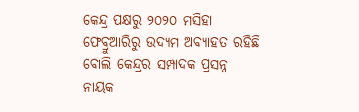କେନ୍ଦ୍ର ପକ୍ଷରୁ ୨୦୨୦ ମସିହା ଫେବ୍ରୁଆରିରୁ ଉଦ୍ୟମ ଅବ୍ୟାହତ ରହିଛି ବୋଲି କେନ୍ଦ୍ରର ସମ୍ପାଦକ ପ୍ରସନ୍ନ ନାୟକ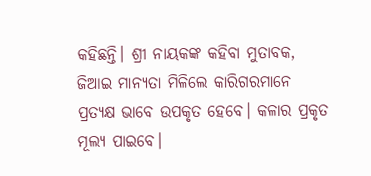କହିଛନ୍ତି। ଶ୍ରୀ ନାୟକଙ୍କ କହିବା ମୁତାବକ, ଜିଆଇ ମାନ୍ୟତା ମିଳିଲେ କାରିଗରମାନେ ପ୍ରତ୍ୟକ୍ଷ ଭାବେ ଉପକୃତ ହେବେ। କଳାର ପ୍ରକୃତ ମୂଲ୍ୟ ପାଇବେ।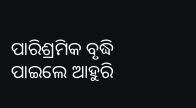ପାରିଶ୍ରମିକ ବୃଦ୍ଧି ପାଇଲେ ଆହୁରି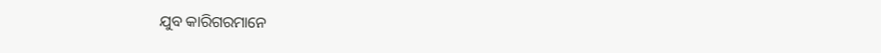ଯୁବ କାରିଗରମାନେ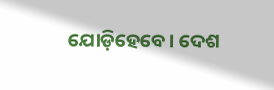ଯୋଡ଼ିହେବେ। ଦେଶ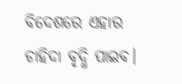ବିଦେଶରେ ଏହାର ଚାହିଦା ବୃଦ୍ଧି ପାଇବ।